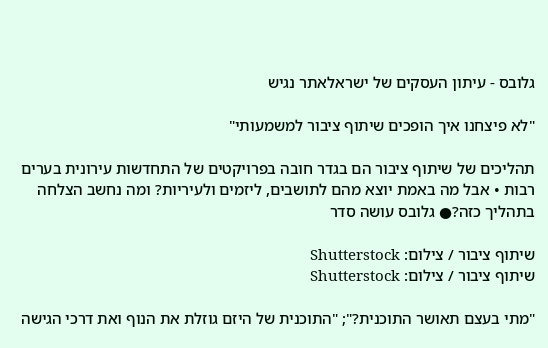גלובס - עיתון העסקים של ישראלאתר נגיש

"לא פיצחנו איך הופכים שיתוף ציבור למשמעותי"

תהליכים של שיתוף ציבור הם בגדר חובה בפרויקטים של התחדשות עירונית בערים רבות • אבל מה באמת יוצא מהם לתושבים, ליזמים ולעיריות? ומה נחשב הצלחה בתהליך כזה?● גלובס עושה סדר

שיתוף ציבור / צילום: Shutterstock
שיתוף ציבור / צילום: Shutterstock

"מתי בעצם תאושר התוכנית?"; "התוכנית של היזם גוזלת את הנוף ואת דרכי הגישה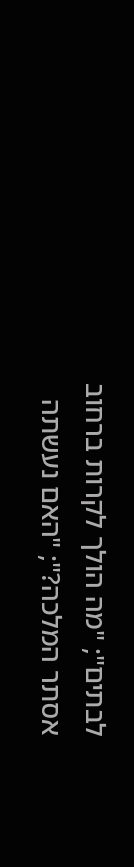לבתים"; "מה הולך לקרות ברחוב אסתר המלכה?"; "האם נעשתה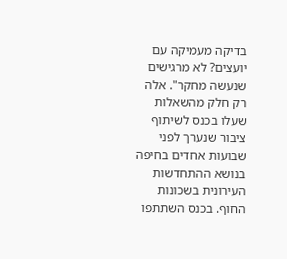בדיקה מעמיקה עם יועצים? לא מרגישים שנעשה מחקר". אלה רק חלק מהשאלות שעלו בכנס לשיתוף ציבור שנערך לפני שבועות אחדים בחיפה בנושא ההתחדשות העירונית בשכונות החוף. בכנס השתתפו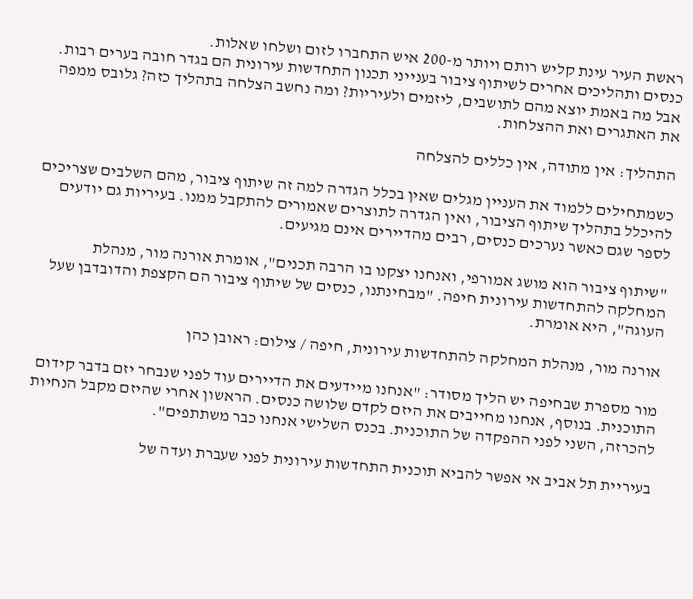ראשת העיר עינת קליש רותם ויותר מ-200 איש התחברו לזום ושלחו שאלות.
כנסים ותהליכים אחרים לשיתוף ציבור בענייני תכנון התחדשות עירונית הם בגדר חובה בערים רבות. אבל מה באמת יוצא מהם לתושבים, ליזמים ולעיריות? ומה נחשב הצלחה בתהליך כזה? גלובס ממפה את האתגרים ואת ההצלחות.

התהליך: אין מתודה, אין כללים להצלחה

כשמתחילים ללמוד את העניין מגלים שאין בכלל הגדרה למה זה שיתוף ציבור, מהם השלבים שצריכים להיכלל בתהליך שיתוף הציבור, ואין הגדרה לתוצרים שאמורים להתקבל ממנו. בעיריות גם יודעים לספר שגם כאשר נערכים כנסים, רבים מהדיירים אינם מגיעים.

"שיתוף ציבור הוא מושג אמורפי, ואנחנו יצקנו בו הרבה תכנים", אומרת אורנה מור, מנהלת המחלקה להתחדשות עירונית חיפה. "מבחינתנו, כנסים של שיתוף ציבור הם הקצפת והדובדבן שעל העוגה", היא אומרת.

אורנה מור, מנהלת המחלקה להתחדשות עירונית, חיפה / צילום: ראובן כהן

מור מספרת שבחיפה יש הליך מסודר: "אנחנו מיידעים את הדיירים עוד לפני שנבחר יזם בדבר קידום התוכנית. בנוסף, אנחנו מחייבים את היזם לקדם שלושה כנסים. הראשון אחרי שהיזם מקבל הנחיות להכרזה, השני לפני ההפקדה של התוכנית. בכנס השלישי אנחנו כבר משתתפים".

בעיריית תל אביב אי אפשר להביא תוכנית התחדשות עירונית לפני שעברת ועדה של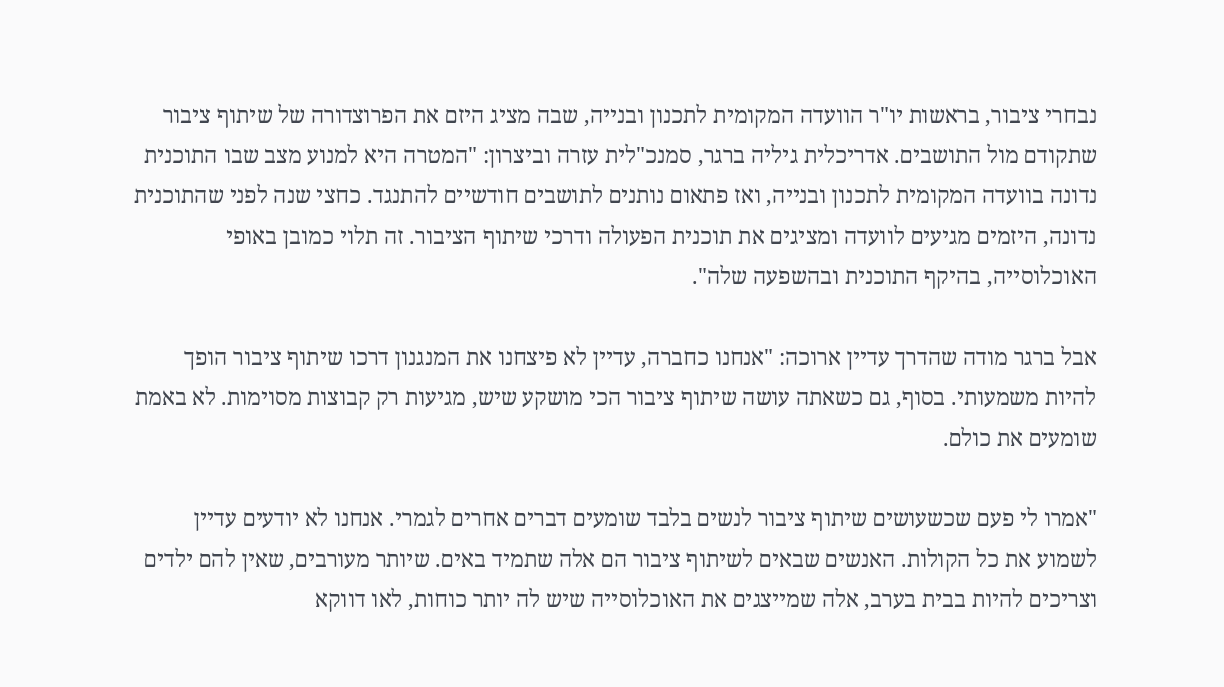נבחרי ציבור, בראשות יו"ר הוועדה המקומית לתכנון ובנייה, שבה מציג היזם את הפרוצדורה של שיתוף ציבור שתקודם מול התושבים. אדריכלית גיליה ברגר, סמנכ"לית עזרה וביצרון: "המטרה היא למנוע מצב שבו התוכנית נדונה בוועדה המקומית לתכנון ובנייה, ואז פתאום נותנים לתושבים חודשיים להתנגד. כחצי שנה לפני שהתוכנית נדונה, היזמים מגיעים לוועדה ומציגים את תוכנית הפעולה ודרכי שיתוף הציבור. זה תלוי כמובן באופי האוכלוסייה, בהיקף התוכנית ובהשפעה שלה".

אבל ברגר מודה שהדרך עדיין ארוכה: "אנחנו כחברה, עדיין לא פיצחנו את המנגנון דרכו שיתוף ציבור הופך להיות משמעותי. בסוף, גם כשאתה עושה שיתוף ציבור הכי מושקע שיש, מגיעות רק קבוצות מסוימות. לא באמת שומעים את כולם.

"אמרו לי פעם שכשעושים שיתוף ציבור לנשים בלבד שומעים דברים אחרים לגמרי. אנחנו לא יודעים עדיין לשמוע את כל הקולות. האנשים שבאים לשיתוף ציבור הם אלה שתמיד באים. שיותר מעורבים, שאין להם ילדים וצריכים להיות בבית בערב, אלה שמייצגים את האוכלוסייה שיש לה יותר כוחות, לאו דווקא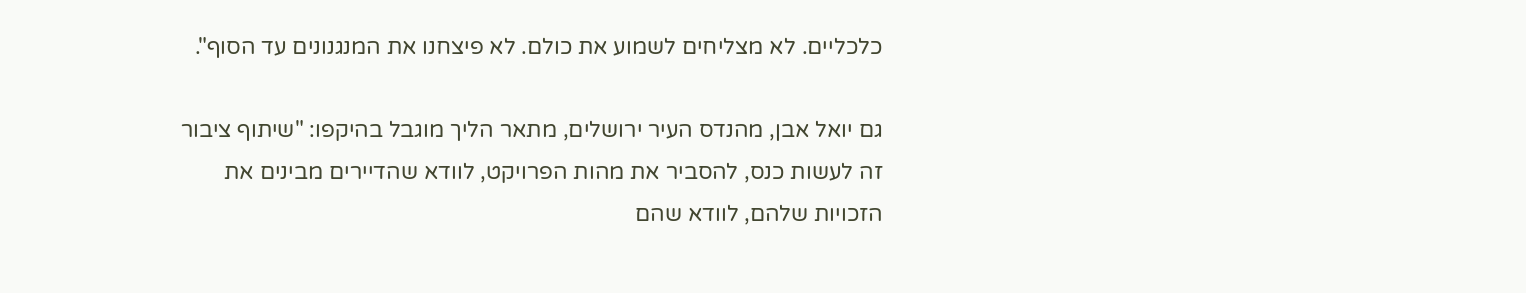כלכליים. לא מצליחים לשמוע את כולם. לא פיצחנו את המנגנונים עד הסוף".

גם יואל אבן, מהנדס העיר ירושלים, מתאר הליך מוגבל בהיקפו: "שיתוף ציבור זה לעשות כנס, להסביר את מהות הפרויקט, לוודא שהדיירים מבינים את הזכויות שלהם, לוודא שהם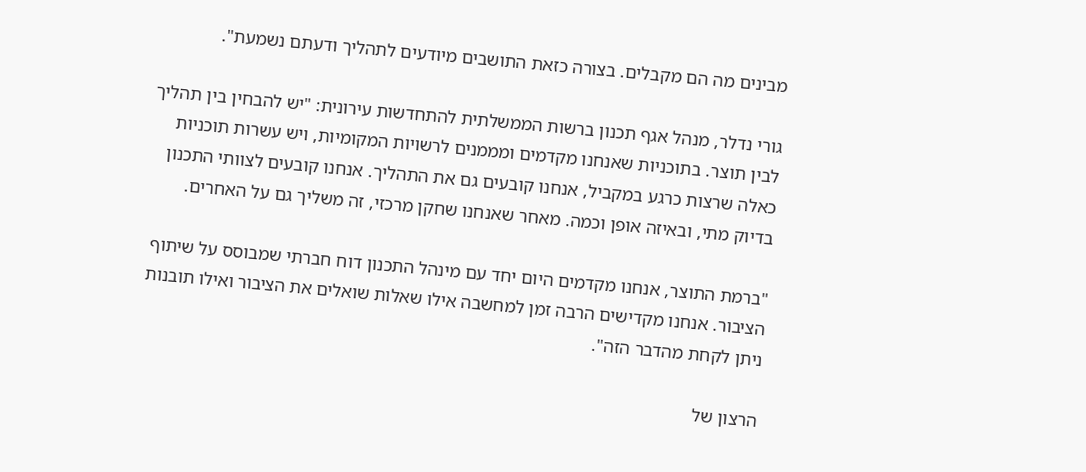מבינים מה הם מקבלים. בצורה כזאת התושבים מיודעים לתהליך ודעתם נשמעת".

גורי נדלר, מנהל אגף תכנון ברשות הממשלתית להתחדשות עירונית: "יש להבחין בין תהליך לבין תוצר. בתוכניות שאנחנו מקדמים ומממנים לרשויות המקומיות, ויש עשרות תוכניות כאלה שרצות כרגע במקביל, אנחנו קובעים גם את התהליך. אנחנו קובעים לצוותי התכנון בדיוק מתי, ובאיזה אופן וכמה. מאחר שאנחנו שחקן מרכזי, זה משליך גם על האחרים.

"ברמת התוצר, אנחנו מקדמים היום יחד עם מינהל התכנון דוח חברתי שמבוסס על שיתוף הציבור. אנחנו מקדישים הרבה זמן למחשבה אילו שאלות שואלים את הציבור ואילו תובנות ניתן לקחת מהדבר הזה".

הרצון של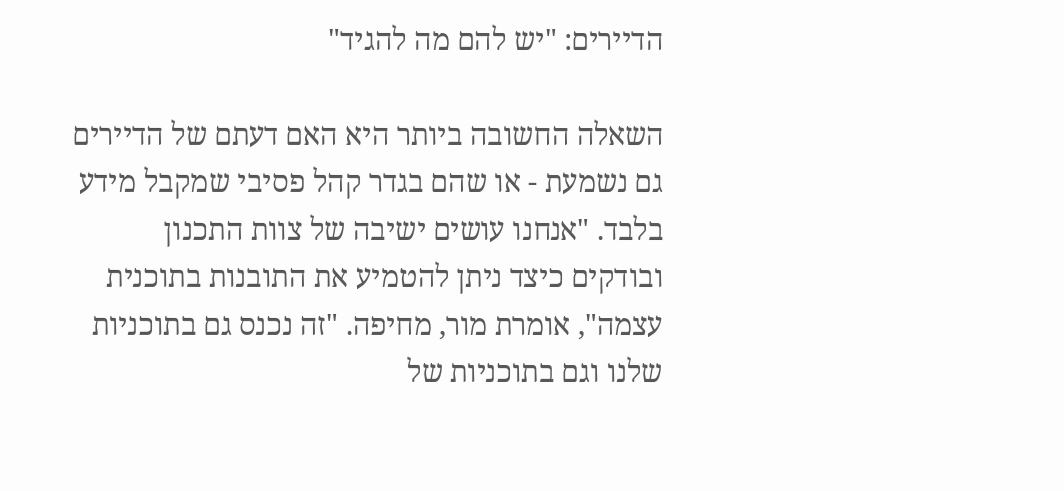הדיירים: "יש להם מה להגיד"

השאלה החשובה ביותר היא האם דעתם של הדיירים גם נשמעת - או שהם בגדר קהל פסיבי שמקבל מידע בלבד. "אנחנו עושים ישיבה של צוות התכנון ובודקים כיצד ניתן להטמיע את התובנות בתוכנית עצמה", אומרת מור, מחיפה. "זה נכנס גם בתוכניות שלנו וגם בתוכניות של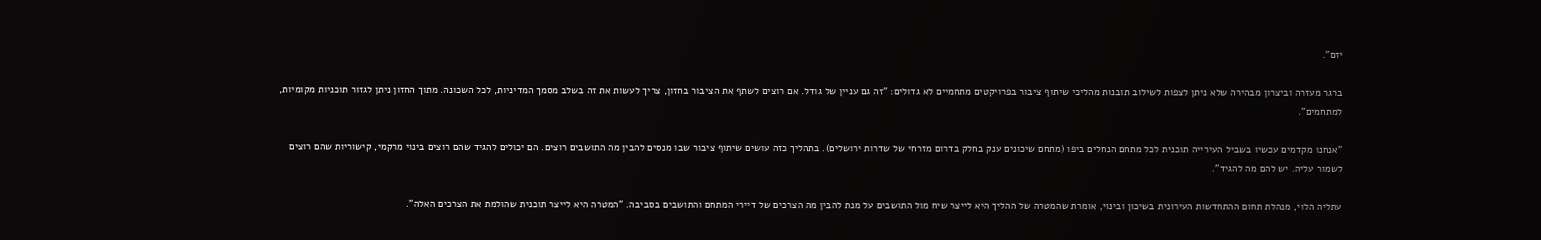יזם".

ברגר מעזרה וביצרון מבהירה שלא ניתן לצפות לשילוב תובנות מהליכי שיתוף ציבור בפרויקטים מתחמיים לא גדולים: "זה גם עניין של גודל. אם רוצים לשתף את הציבור בחזון, צריך לעשות את זה בשלב מסמך המדיניות, לכל השכונה. מתוך החזון ניתן לגזור תוכניות מקומיות, למתחמים".

"אנחנו מקדמים עכשיו בשביל העירייה תוכנית לכל מתחם הנחלים ביפו (מתחם שיכונים ענק בחלק בדרום מזרחי של שדרות ירושלים). בתהליך כזה עושים שיתוף ציבור שבו מנסים להבין מה התושבים רוצים. הם יכולים להגיד שהם רוצים בינוי מרקמי, קישוריות שהם רוצים לשמור עליה. יש להם מה להגיד".

עתליה הלוי, מנהלת תחום ההתחדשות העירונית בשיכון ובינוי, אומרת שהמטרה של ההליך היא לייצר שיח מול התושבים על מנת להבין מה הצרכים של דיירי המתחם והתושבים בסביבה. "המטרה היא לייצר תוכנית שהולמת את הצרכים האלה".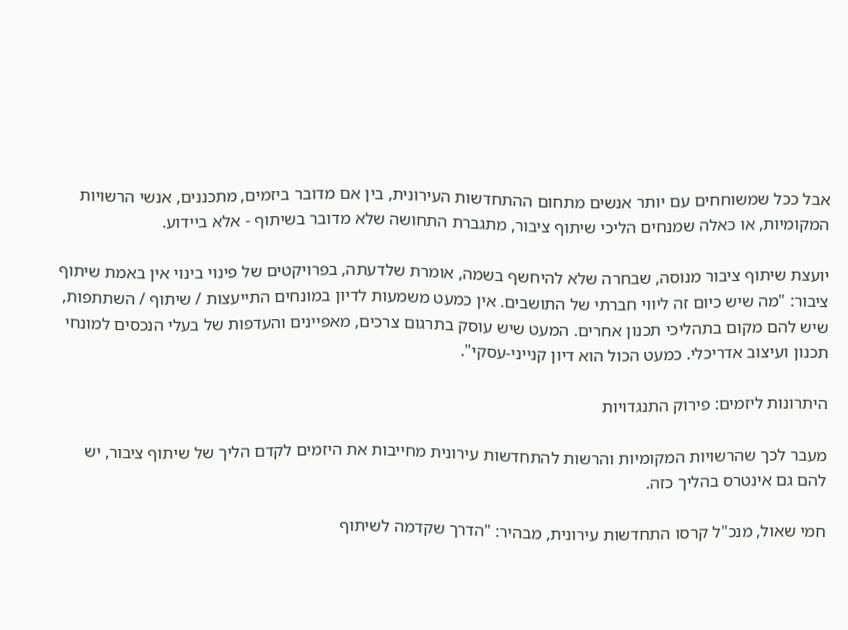אבל ככל שמשוחחים עם יותר אנשים מתחום ההתחדשות העירונית, בין אם מדובר ביזמים, מתכננים, אנשי הרשויות המקומיות, או כאלה שמנחים הליכי שיתוף ציבור, מתגברת התחושה שלא מדובר בשיתוף - אלא ביידוע.

יועצת שיתוף ציבור מנוסה, שבחרה שלא להיחשף בשמה, אומרת שלדעתה, בפרויקטים של פינוי בינוי אין באמת שיתוף ציבור: "מה שיש כיום זה ליווי חברתי של התושבים. אין כמעט משמעות לדיון במונחים התייעצות / שיתוף / השתתפות, שיש להם מקום בתהליכי תכנון אחרים. המעט שיש עוסק בתרגום צרכים, מאפיינים והעדפות של בעלי הנכסים למונחי תכנון ועיצוב אדריכלי. כמעט הכול הוא דיון קנייני-עסקי".

היתרונות ליזמים: פירוק התנגדויות

מעבר לכך שהרשויות המקומיות והרשות להתחדשות עירונית מחייבות את היזמים לקדם הליך של שיתוף ציבור, יש להם גם אינטרס בהליך כזה.

חמי שאול, מנכ"ל קרסו התחדשות עירונית, מבהיר: "הדרך שקדמה לשיתוף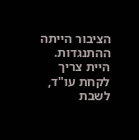הציבור הייתה ההתנגדות. היית צריך לקחת עו"ד, לשבת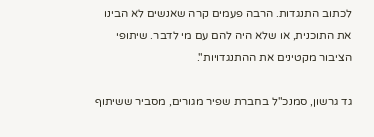לכתוב התנגדות. הרבה פעמים קרה שאנשים לא הבינו את התוכנית, או שלא היה להם עם מי לדבר. שיתופי הציבור מקטינים את ההתנגדויות".

גד גרשון, סמנכ"ל בחברת שפיר מגורים, מסביר ששיתוף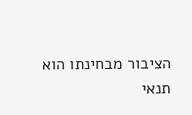הציבור מבחינתו הוא תנאי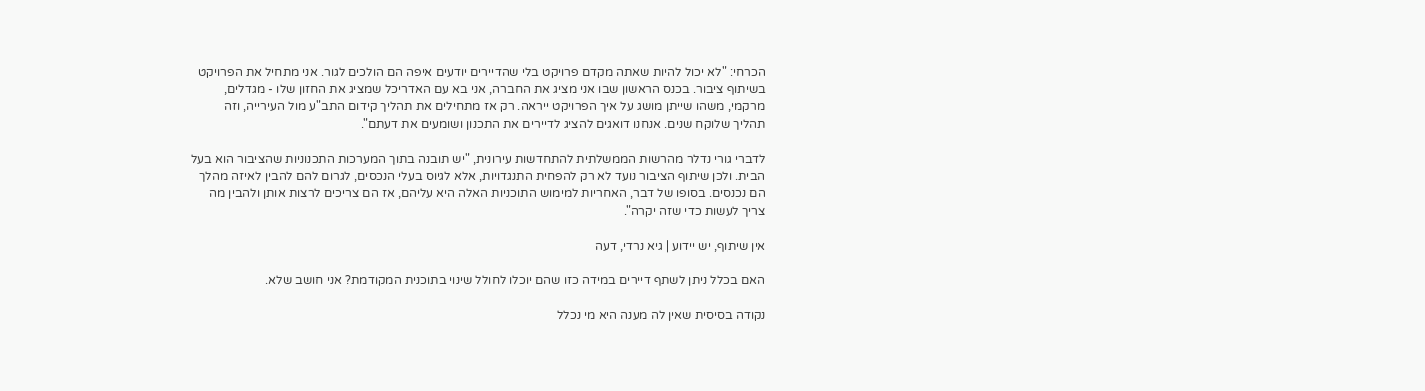הכרחי: "לא יכול להיות שאתה מקדם פרויקט בלי שהדיירים יודעים איפה הם הולכים לגור. אני מתחיל את הפרויקט בשיתוף ציבור. בכנס הראשון שבו אני מציג את החברה, אני בא עם האדריכל שמציג את החזון שלו - מגדלים, מרקמי, משהו שייתן מושג על איך הפרויקט ייראה. רק אז מתחילים את תהליך קידום התב"ע מול העירייה, וזה תהליך שלוקח שנים. אנחנו דואגים להציג לדיירים את התכנון ושומעים את דעתם".

לדברי גורי נדלר מהרשות הממשלתית להתחדשות עירונית, "יש תובנה בתוך המערכות התכנוניות שהציבור הוא בעל הבית. ולכן שיתוף הציבור נועד לא רק להפחית התנגדויות, אלא לגיוס בעלי הנכסים, לגרום להם להבין לאיזה מהלך הם נכנסים. בסופו של דבר, האחריות למימוש התוכניות האלה היא עליהם, אז הם צריכים לרצות אותן ולהבין מה צריך לעשות כדי שזה יקרה".

אין שיתוף, יש יידוע | גיא נרדי, דעה

האם בכלל ניתן לשתף דיירים במידה כזו שהם יוכלו לחולל שינוי בתוכנית המקודמת? אני חושב שלא.

נקודה בסיסית שאין לה מענה היא מי נכלל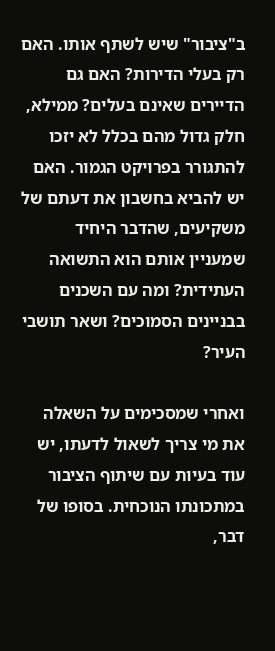ב"ציבור" שיש לשתף אותו. האם רק בעלי הדירות? האם גם הדיירים שאינם בעלים? ממילא, חלק גדול מהם בכלל לא יזכו להתגורר בפרויקט הגמור. האם יש להביא בחשבון את דעתם של משקיעים, שהדבר היחיד שמעניין אותם הוא התשואה העתידית? ומה עם השכנים בבניינים הסמוכים? ושאר תושבי העיר?

ואחרי שמסכימים על השאלה את מי צריך לשאול לדעתו, יש עוד בעיות עם שיתוף הציבור במתכונתו הנוכחית. בסופו של דבר,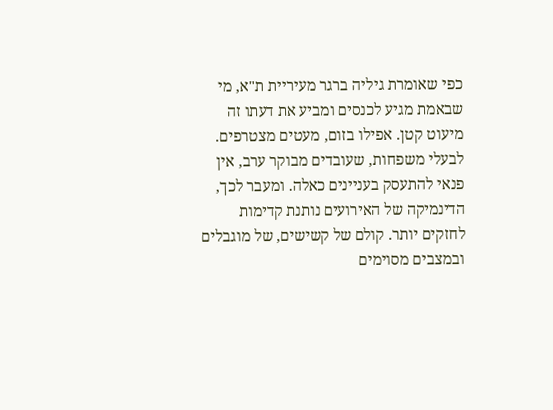כפי שאומרת גיליה ברגר מעיריית ת"א, מי שבאמת מגיע לכנסים ומביע את דעתו זה מיעוט קטן. אפילו בזום, מעטים מצטרפים. לבעלי משפחות, שעובדים מבוקר ערב, אין פנאי להתעסק בעניינים כאלה. ומעבר לכך, הדינמיקה של האירועים נותנת קדימות לחזקים יותר. קולם של קשישים, של מוגבלים ובמצבים מסוימים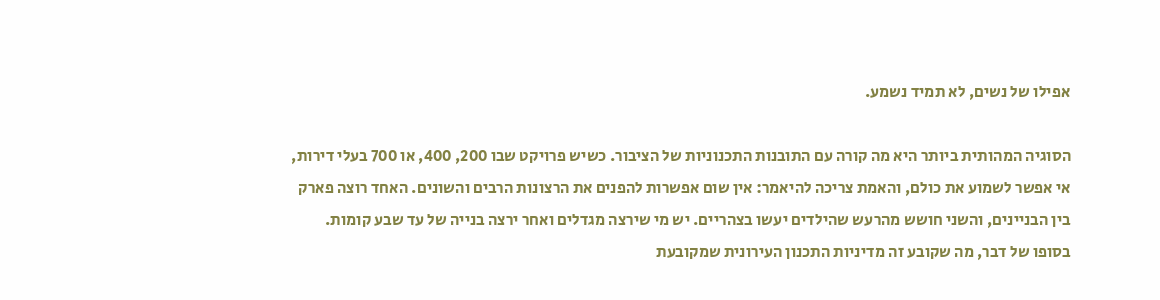אפילו של נשים, לא תמיד נשמע.

הסוגיה המהותית ביותר היא מה קורה עם התובנות התכנוניות של הציבור. כשיש פרויקט שבו 200, 400, או 700 בעלי דירות, אי אפשר לשמוע את כולם, והאמת צריכה להיאמר: אין שום אפשרות להפנים את הרצונות הרבים והשונים. האחד רוצה פארק בין הבניינים, והשני חושש מהרעש שהילדים יעשו בצהריים. יש מי שירצה מגדלים ואחר ירצה בנייה של עד שבע קומות. בסופו של דבר, מה שקובע זה מדיניות התכנון העירונית שמקובעת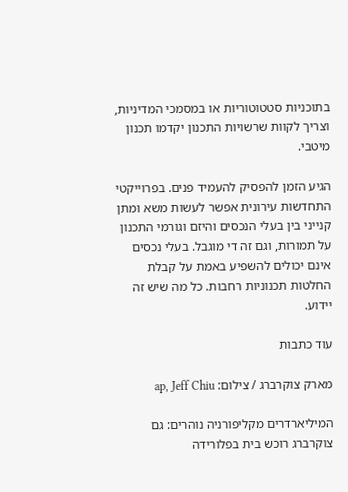בתוכניות סטטוטוריות או במסמכי המדיניות, וצריך לקוות שרשויות התכנון יקדמו תכנון מיטבי.

הגיע הזמן להפסיק להעמיד פנים. בפרוייקטי התחדשות עירונית אפשר לעשות משא ומתן קנייני בין בעלי הנכסים והיזם וגורמי התכנון על תמורות, וגם זה די מוגבל. בעלי נכסים אינם יכולים להשפיע באמת על קבלת החלטות תכנוניות רחבות. כל מה שיש זה יידוע.

עוד כתבות

מארק צוקרברג / צילום: ap, Jeff Chiu

המיליארדרים מקליפורניה נוהרים: גם צוקרברג רוכש בית בפלורידה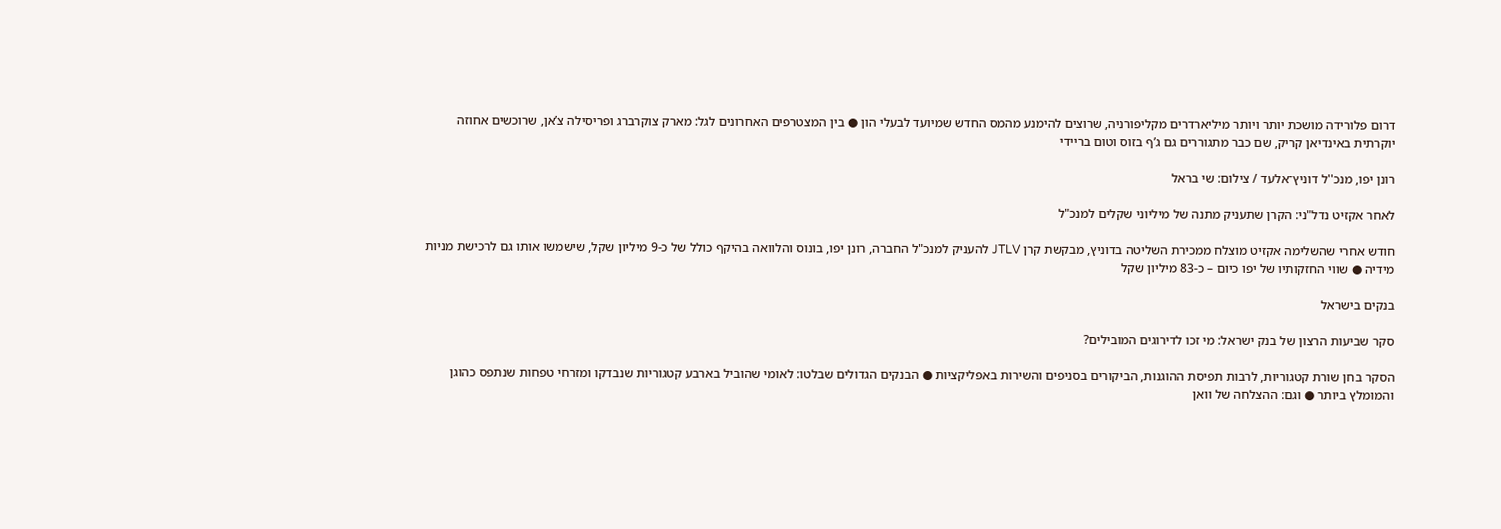דרום פלורידה מושכת יותר ויותר מיליארדרים מקליפורניה, שרוצים להימנע מהמס החדש שמיועד לבעלי הון ● בין המצטרפים האחרונים לגל: מארק צוקרברג ופריסילה צ’אן, שרוכשים אחוזה יוקרתית באינדיאן קריק, שם כבר מתגוררים גם ג’ף בזוס וטום בריידי

רונן יפו, מנכ''ל דוניץ־אלעד / צילום: שי בראל

לאחר אקזיט נדל"ני: הקרן שתעניק מתנה של מיליוני שקלים למנכ"ל

חודש אחרי שהשלימה אקזיט מוצלח ממכירת השליטה בדוניץ, מבקשת קרן JTLV להעניק למנכ"ל החברה, רונן יפו, בונוס והלוואה בהיקף כולל של כ-9 מיליון שקל, שישמשו אותו גם לרכישת מניות מידיה ● שווי החזקותיו של יפו כיום – כ-83 מיליון שקל

בנקים בישראל

סקר שביעות הרצון של בנק ישראל: מי זכו לדירוגים המובילים?

הסקר בחן שורת קטגוריות, לרבות תפיסת ההוגנות, הביקורים בסניפים והשירות באפליקציות ● הבנקים הגדולים שבלטו: לאומי שהוביל בארבע קטגוריות שנבדקו ומזרחי טפחות שנתפס כהוגן והמומלץ ביותר ● וגם: ההצלחה של וואן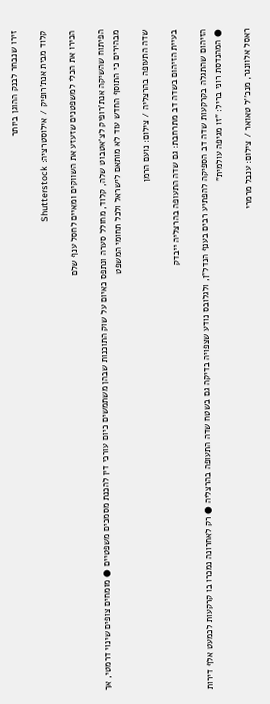זירו שנבחר לבנק ההוגן ביותר

קלוד מבית אנת'רופיק / אילוסטרציה: Shutterstock

הכירו את הכלי למשפטנים שזעזע את השווקים ומאיים לחסל ענף שלם

הפיתוח שהשיקה אנת'רופיק לצ'אטבוט שלה, קלוד, מחולל סערה ונתפס כאיום על שוק התוכנות שבהן משתמשים כיום עורכי דין להכנת מסמכים משפטיים ● מומחים צופים שינוי דרמטי, אך מבהירים כי התוסף החדש עוד לא מותאם לישראל ולכל תחומי המשפט

שדה התעופה בהרצליה / צילום: נועם הרמן

בעיית הזיהום בשדה דב מתרחבת: גם שדה התעופה בהרצליה ייבדק

הזיהום שהתגלה בקרקעות שדה דב הספיקה להפתיע רבים בענף הנדל"ן, ולגלובס נודע שצפויה בדיקה גם בשטח שדה התעופה בהרצליה ● רק לאחרונה נמכרו בו קרקעות לכמעט אלף דירות ● המהנדסת רוני בריל: "זו מגיפה עולמית"

ראסל אלוונגר, מנכ''ל טאואר / צילום: ענבל מרמרי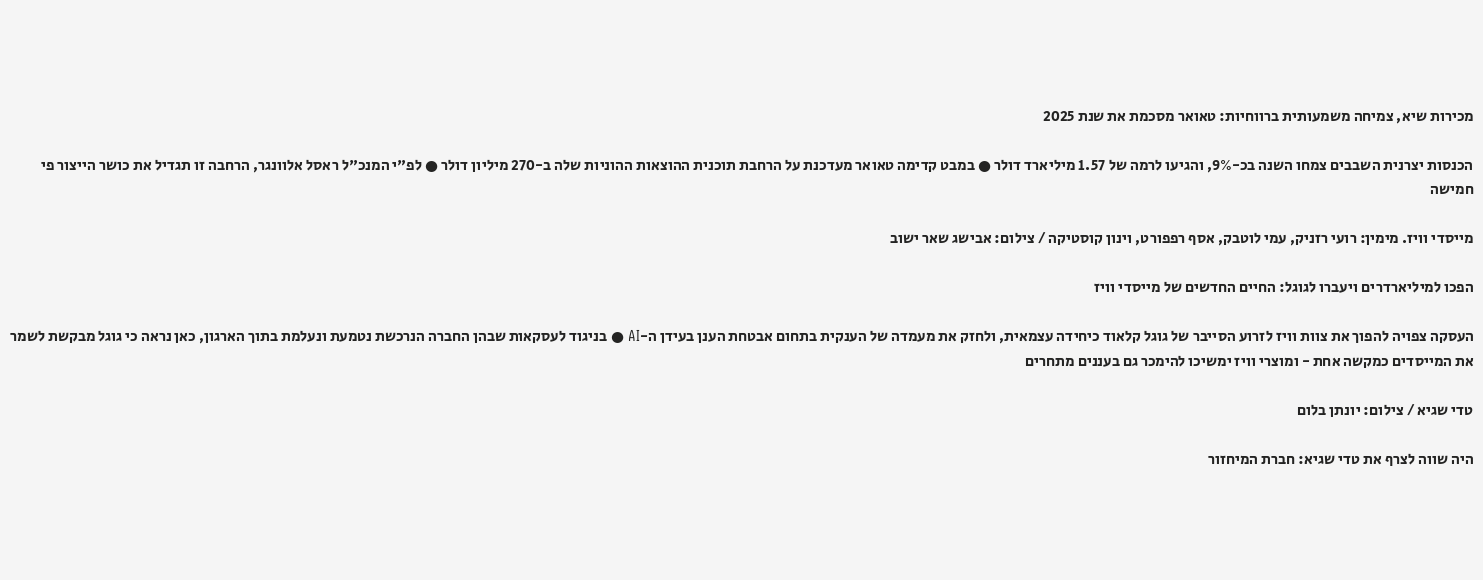מכירות שיא, צמיחה משמעותית ברווחיות: טאואר מסכמת את שנת 2025

הכנסות יצרנית השבבים צמחו השנה בכ-9%, והגיעו לרמה של 1.57 מיליארד דולר ● במבט קדימה טאואר מעדכנת על הרחבת תוכנית ההוצאות ההוניות שלה ב-270 מיליון דולר ● לפ"י המנכ"ל ראסל אלוונגר, הרחבה זו תגדיל את כושר הייצור פי חמישה

מייסדי וויז. מימין: רועי רזניק, עמי לוטבק, אסף רפפורט, וינון קוסטיקה / צילום: אבישג שאר ישוב

הפכו למיליארדרים ויעברו לגוגל: החיים החדשים של מייסדי וויז

העסקה צפויה להפוך את צוות וויז לזרוע הסייבר של גוגל קלאוד כיחידה עצמאית, ולחזק את מעמדה של הענקית בתחום אבטחת הענן בעידן ה-AI ● בניגוד לעסקאות שבהן החברה הנרכשת נטמעת ונעלמת בתוך הארגון, כאן נראה כי גוגל מבקשת לשמר את המייסדים כמקשה אחת - ומוצרי וויז ימשיכו להימכר גם בעננים מתחרים

טדי שגיא / צילום: יונתן בלום

היה שווה לצרף את טדי שגיא: חברת המיחזור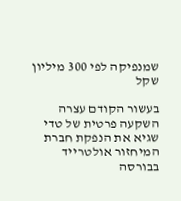שמנפיקה לפי 300 מיליון שקל

בעשור הקודם עצרה השקעה פרטית של טדי שגיא את הנפקת חברת המיחזור אולטרייד בבורסה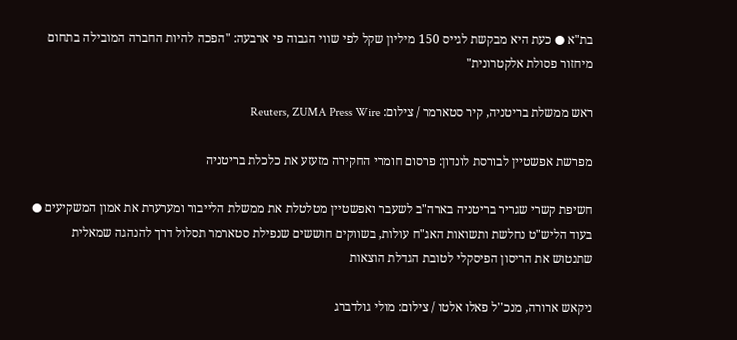בת"א ● כעת היא מבקשת לגייס 150 מיליון שקל לפי שווי הגבוה פי ארבעה: "הפכה להיות החברה המובילה בתחום מיחזור פסולת אלקטרונית"

ראש ממשלת בריטניה, קיר סטארמר / צילום: Reuters, ZUMA Press Wire

מפרשת אפשטיין לבורסת לונדון: פרסום חומרי החקירה מזעזע את כלכלת בריטניה

חשיפת קשרי שגריר בריטניה בארה"ב לשעבר ואפשטיין מטלטלת את ממשלת הלייבור ומערערת את אמון המשקיעים ● בעוד הליש"ט נחלשת ותשואות האג"ח עולות, בשווקים חוששים שנפילת סטארמר תסלול דרך להנהגה שמאלית שתנטוש את הריסון הפיסקלי לטובת הגדלת הוצאות

ניקאש ארורה, מנכ''ל פאלו אלטו / צילום: מולי גולדברג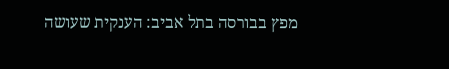מפץ בבורסה בתל אביב: הענקית שעושה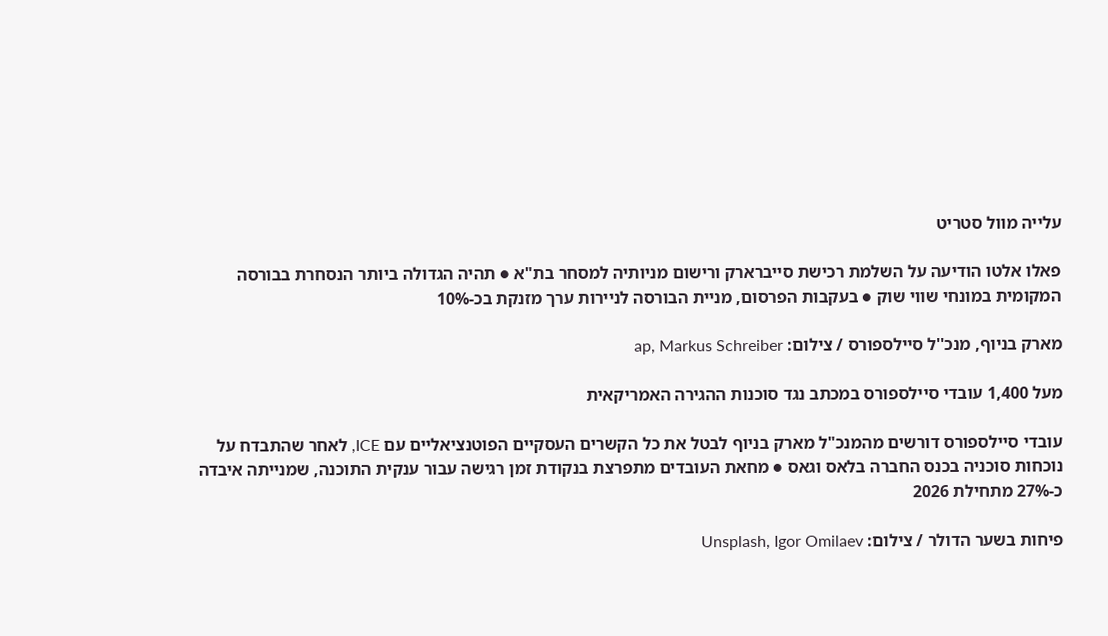עלייה מוול סטריט

פאלו אלטו הודיעה על השלמת רכישת סייברארק ורישום מניותיה למסחר בת"א ● תהיה הגדולה ביותר הנסחרת בבורסה המקומית במונחי שווי שוק ● בעקבות הפרסום, מניית הבורסה לניירות ערך מזנקת בכ-10%

מארק בניוף, מנכ''ל סיילספורס / צילום: ap, Markus Schreiber

מעל 1,400 עובדי סיילספורס במכתב נגד סוכנות ההגירה האמריקאית

עובדי סיילספורס דורשים מהמנכ"ל מארק בניוף לבטל את כל הקשרים העסקיים הפוטנציאליים עם ICE, לאחר שהתבדח על נוכחות סוכניה בכנס החברה בלאס וגאס ● מחאת העובדים מתפרצת בנקודת זמן רגישה עבור ענקית התוכנה, שמנייתה איבדה כ-27% מתחילת 2026

פיחות בשער הדולר / צילום: Unsplash, Igor Omilaev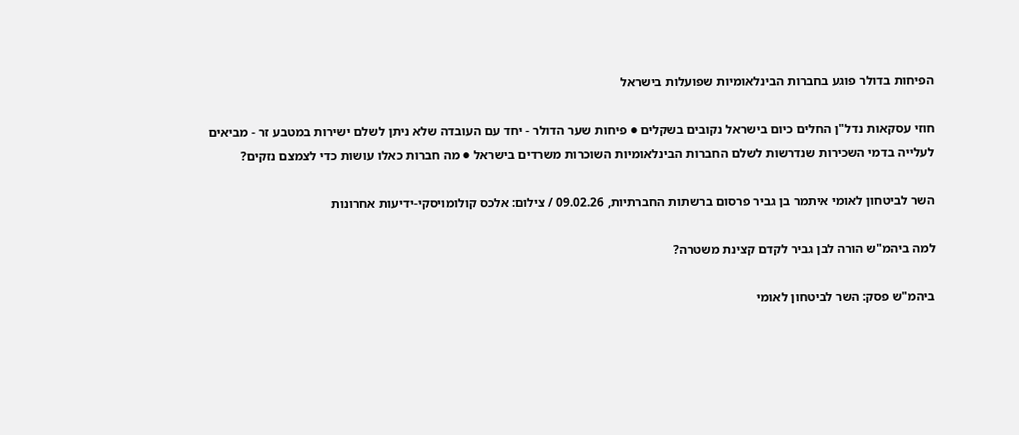הפיחות בדולר פוגע בחברות הבינלאומיות שפועלות בישראל

חוזי עסקאות נדל"ן החלים כיום בישראל נקובים בשקלים ● פיחות שער הדולר - יחד עם העובדה שלא ניתן לשלם ישירות במטבע זר - מביאים לעלייה בדמי השכירות שנדרשות לשלם החברות הבינלאומיות השוכרות משרדים בישראל ● מה חברות כאלו עושות כדי לצמצם נזקים?

השר לביטחון לאומי איתמר בן גביר פרסום ברשתות החברתיות, 09.02.26 / צילום: אלכס קולומויסקי-ידיעות אחרונות

למה ביהמ"ש הורה לבן גביר לקדם קצינת משטרה?

ביהמ"ש פסק: השר לביטחון לאומי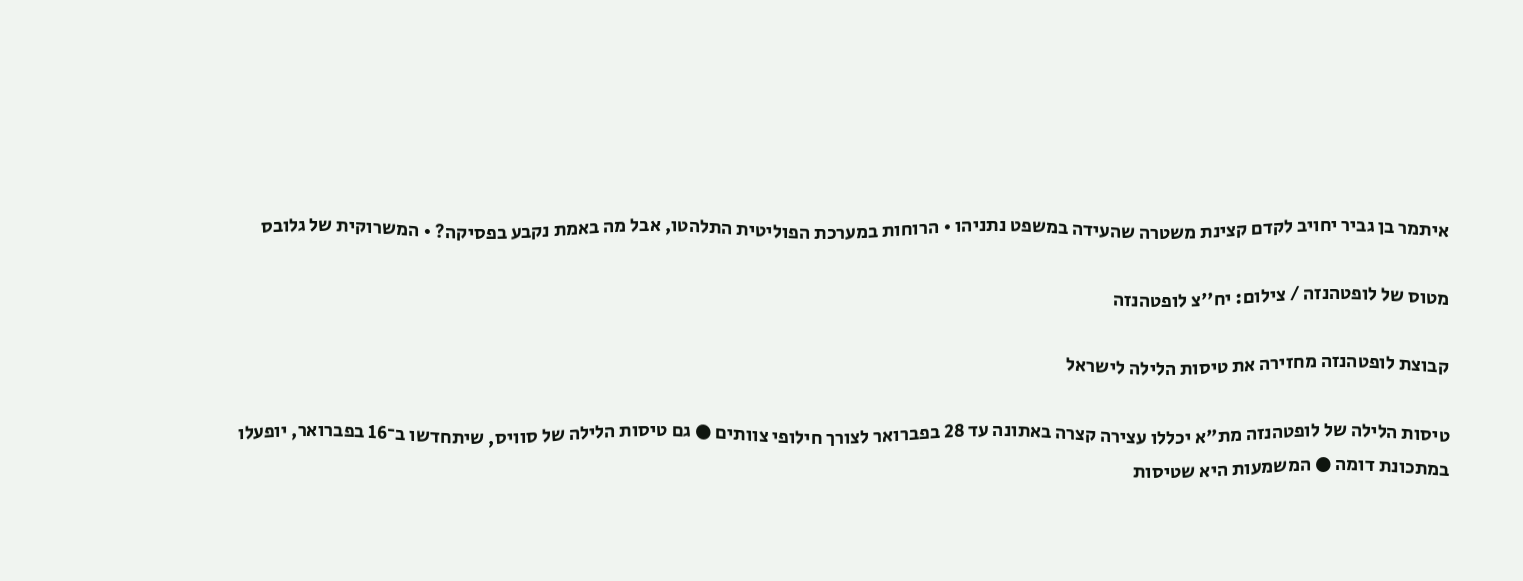איתמר בן גביר יחויב לקדם קצינת משטרה שהעידה במשפט נתניהו • הרוחות במערכת הפוליטית התלהטו, אבל מה באמת נקבע בפסיקה? • המשרוקית של גלובס

מטוס של לופטהנזה / צילום: יח''צ לופטהנזה

קבוצת לופטהנזה מחזירה את טיסות הלילה לישראל

טיסות הלילה של לופטהנזה מת"א יכללו עצירה קצרה באתונה עד 28 בפברואר לצורך חילופי צוותים ● גם טיסות הלילה של סוויס, שיתחדשו ב־16 בפברואר, יופעלו במתכונת דומה ● המשמעות היא שטיסות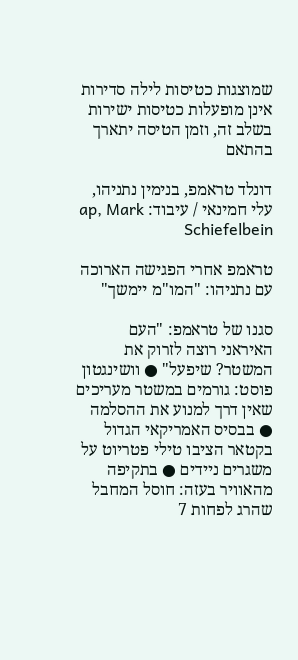שמוצגות כטיסות לילה סדירות אינן מופעלות כטיסות ישירות בשלב זה, וזמן הטיסה יתארך בהתאם

דונלד טראמפ, בנימין נתניהו, עלי חמינאי / עיבוד: ap, Mark Schiefelbein

טראמפ אחרי הפגישה הארוכה עם נתניהו: "המו"מ יימשך"

סגנו של טראמפ: "העם האיראני רוצה לזרוק את המשטר? שיפעל" ● וושינגטון פוסט: גורמים במשטר מעריכים שאין דרך למנוע את ההסלמה ● בבסיס האמריקאי הגדול בקטאר הציבו טילי פטריוט על משגרים ניידים ● בתקיפה מהאוויר בעזה: חוסל המחבל שהרג לפחות 7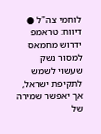לוחמי צה"ל ● דיווח: טראמפ ידרוש מחמאס למסור נשק שעשוי לשמש לתקיפת ישראל, אך יאפשר שמירה של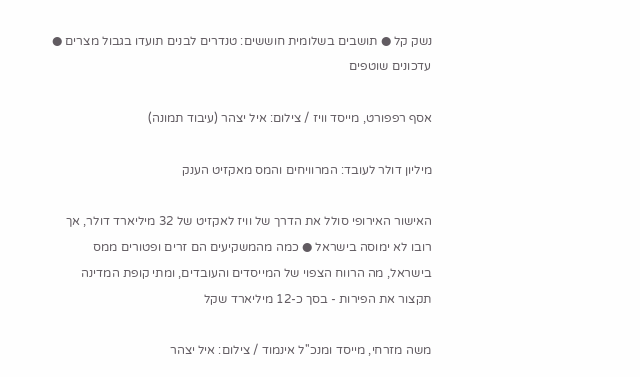נשק קל ● תושבים בשלומית חוששים: טנדרים לבנים תועדו בגבול מצרים ● עדכונים שוטפים

אסף רפפורט, מייסד וויז / צילום: איל יצהר (עיבוד תמונה)

מיליון דולר לעובד: המרוויחים והמס מאקזיט הענק

האישור האירופי סולל את הדרך של וויז לאקזיט של 32 מיליארד דולר, אך רובו לא ימוסה בישראל ● כמה מהמשקיעים הם זרים ופטורים ממס בישראל, מה הרווח הצפוי של המייסדים והעובדים, ומתי קופת המדינה תקצור את הפירות - בסך כ-12 מיליארד שקל

משה מזרחי, מייסד ומנכ''ל אינמוד / צילום: איל יצהר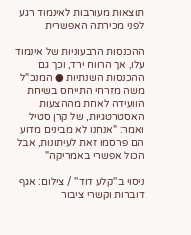תוצאות מעורבות לאינמוד רגע לפני מכירתה האפשרית

ההכנסות הרבעוניות של אינמוד עלו, אך הרווח ירד, וכך גם ההכנסות השנתיות ● המנכ"ל משה מזרחי התייחס בשיחת הוועידה לאחת מההצעות האסטרטגיות, של קרן סטיל ואמר: "אנחנו לא מבינים מדוע הם פרסמו זאת לעיתונות, אבל הכול אפשרי באמריקה"

ניסוי ב''קלע דוד'' / צילום: אגף דוברות וקשרי ציבור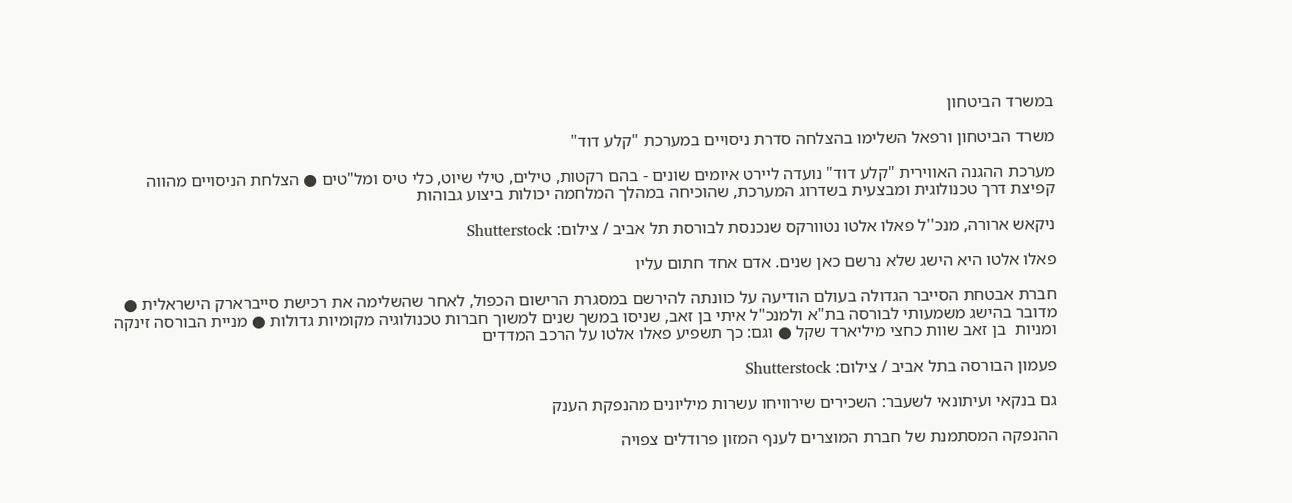במשרד הביטחון

משרד הביטחון ורפאל השלימו בהצלחה סדרת ניסויים במערכת "קלע דוד"

מערכת ההגנה האווירית "קלע דוד" נועדה ליירט איומים שונים - בהם רקטות, טילים, טילי שיוט, כלי טיס ומל"טים ● הצלחת הניסויים מהווה קפיצת דרך טכנולוגית ומבצעית בשדרוג המערכת, שהוכיחה במהלך המלחמה יכולות ביצוע גבוהות

ניקאש ארורה, מנכ''ל פאלו אלטו נטוורקס שנכנסת לבורסת תל אביב / צילום: Shutterstock

פאלו אלטו היא הישג שלא נרשם כאן שנים. אדם אחד חתום עליו

חברת אבטחת הסייבר הגדולה בעולם הודיעה על כוונתה להירשם במסגרת הרישום הכפול, לאחר שהשלימה את רכישת סייברארק הישראלית ● מדובר בהישג משמעותי לבורסה בת"א ולמנכ"ל איתי בן זאב, שניסו במשך שנים למשוך חברות טכנולוגיה מקומיות גדולות ● מניית הבורסה זינקה ומניות  בן זאב שוות כחצי מיליארד שקל ● וגם: כך תשפיע פאלו אלטו על הרכב המדדים

פעמון הבורסה בתל אביב / צילום: Shutterstock

גם בנקאי ועיתונאי לשעבר: השכירים שירוויחו עשרות מיליונים מהנפקת הענק

ההנפקה המסתמנת של חברת המוצרים לענף המזון פרודלים צפויה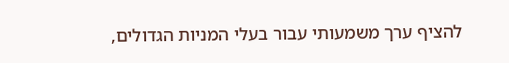להציף ערך משמעותי עבור בעלי המניות הגדולים,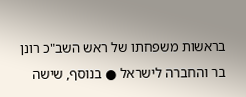בראשות משפחתו של ראש השב"כ רונן בר והחברה לישראל ● בנוסף, שישה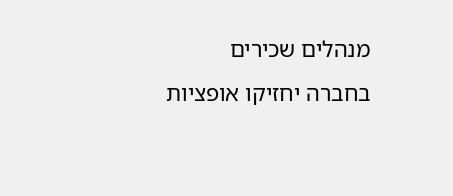מנהלים שכירים בחברה יחזיקו אופציות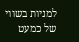למניות בשווי של כמעט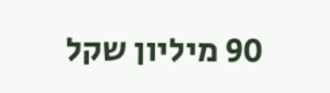90 מיליון שקל